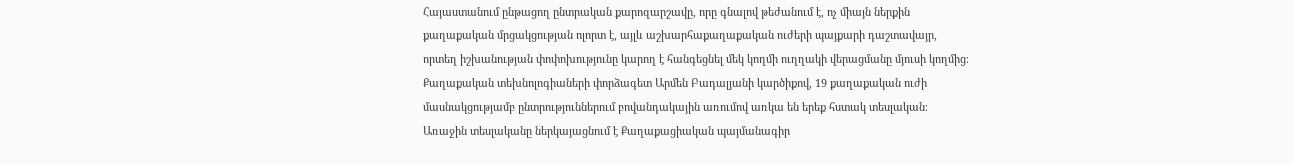Հայաստանում ընթացող ընտրական քարոզարշավը, որը գնալով թեժանում է, ոչ միայն ներքին քաղաքական մրցակցության ոլորտ է, այլև աշխարհաքաղաքական ուժերի պայքարի դաշտավայր, որտեղ իշխանության փոփոխությունը կարող է հանգեցնել մեկ կողմի ուղղակի վերացմանը մյուսի կողմից։
Քաղաքական տեխնոլոգիաների փորձագետ Արմեն Բադալյանի կարծիքով, 19 քաղաքական ուժի մասնակցությամբ ընտրություններում բովանդակային առումով առկա են երեք հստակ տեսլական։
Առաջին տեսլականը ներկայացնում է Քաղաքացիական պայմանագիր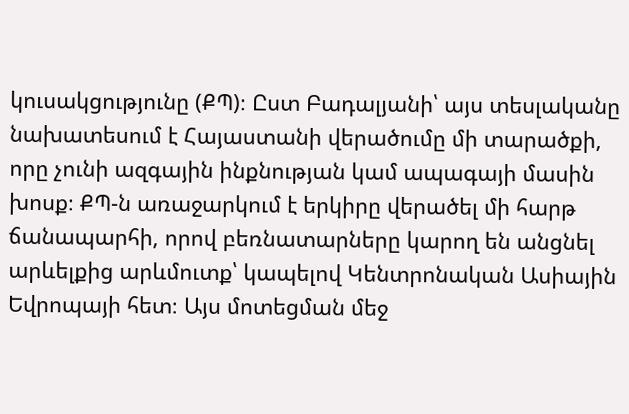կուսակցությունը (ՔՊ)։ Ըստ Բադալյանի՝ այս տեսլականը նախատեսում է Հայաստանի վերածումը մի տարածքի, որը չունի ազգային ինքնության կամ ապագայի մասին խոսք։ ՔՊ-ն առաջարկում է երկիրը վերածել մի հարթ ճանապարհի, որով բեռնատարները կարող են անցնել արևելքից արևմուտք՝ կապելով Կենտրոնական Ասիային Եվրոպայի հետ։ Այս մոտեցման մեջ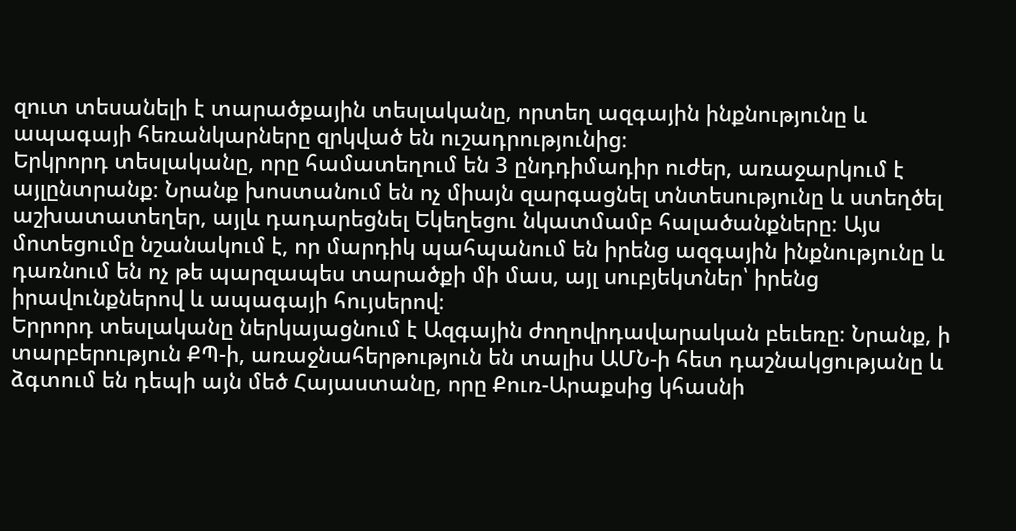զուտ տեսանելի է տարածքային տեսլականը, որտեղ ազգային ինքնությունը և ապագայի հեռանկարները զրկված են ուշադրությունից։
Երկրորդ տեսլականը, որը համատեղում են 3 ընդդիմադիր ուժեր, առաջարկում է այլընտրանք։ Նրանք խոստանում են ոչ միայն զարգացնել տնտեսությունը և ստեղծել աշխատատեղեր, այլև դադարեցնել Եկեղեցու նկատմամբ հալածանքները։ Այս մոտեցումը նշանակում է, որ մարդիկ պահպանում են իրենց ազգային ինքնությունը և դառնում են ոչ թե պարզապես տարածքի մի մաս, այլ սուբյեկտներ՝ իրենց իրավունքներով և ապագայի հույսերով։
Երրորդ տեսլականը ներկայացնում է Ազգային ժողովրդավարական բեւեռը։ Նրանք, ի տարբերություն ՔՊ-ի, առաջնահերթություն են տալիս ԱՄՆ-ի հետ դաշնակցությանը և ձգտում են դեպի այն մեծ Հայաստանը, որը Քուռ-Արաքսից կհասնի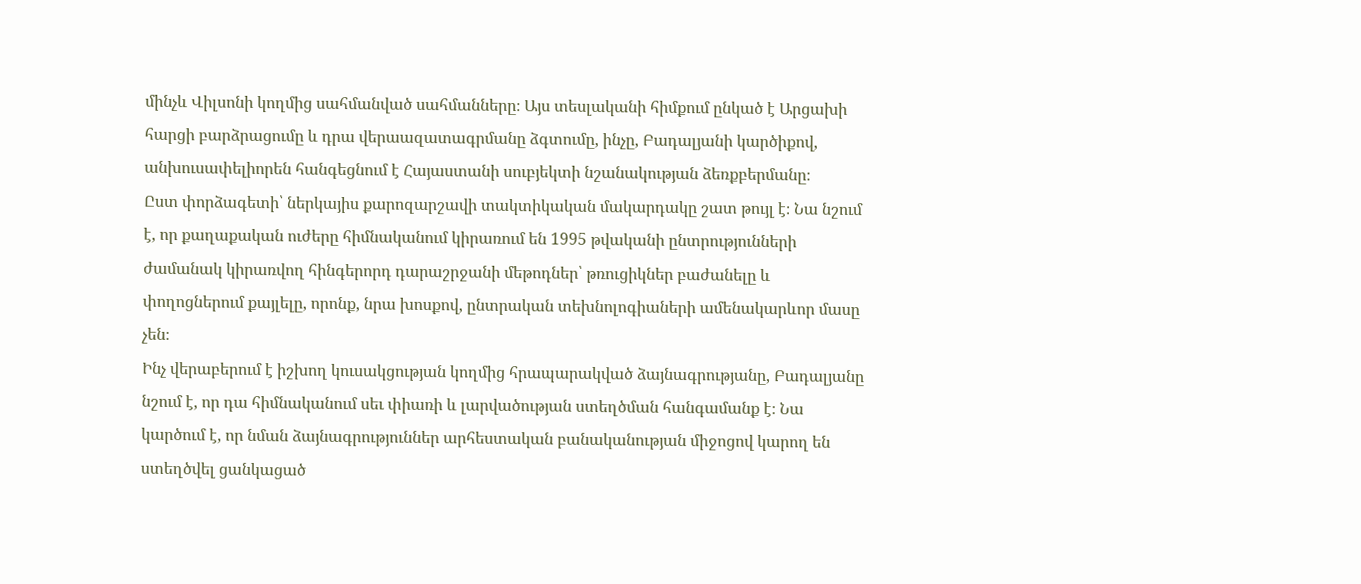մինչև Վիլսոնի կողմից սահմանված սահմանները։ Այս տեսլականի հիմքում ընկած է Արցախի հարցի բարձրացումը և դրա վերաազատագրմանը ձգտումը, ինչը, Բադալյանի կարծիքով, անխուսափելիորեն հանգեցնում է Հայաստանի սուբյեկտի նշանակության ձեռքբերմանը։
Ըստ փորձագետի՝ ներկայիս քարոզարշավի տակտիկական մակարդակը շատ թույլ է։ Նա նշում է, որ քաղաքական ուժերը հիմնականում կիրառում են 1995 թվականի ընտրությունների ժամանակ կիրառվող հինգերորդ դարաշրջանի մեթոդներ՝ թռուցիկներ բաժանելը և փողոցներում քայլելը, որոնք, նրա խոսքով, ընտրական տեխնոլոգիաների ամենակարևոր մասը չեն։
Ինչ վերաբերում է իշխող կուսակցության կողմից հրապարակված ձայնագրությանը, Բադալյանը նշում է, որ դա հիմնականում սեւ փիառի և լարվածության ստեղծման հանգամանք է։ Նա կարծում է, որ նման ձայնագրություններ արհեստական բանականության միջոցով կարող են ստեղծվել ցանկացած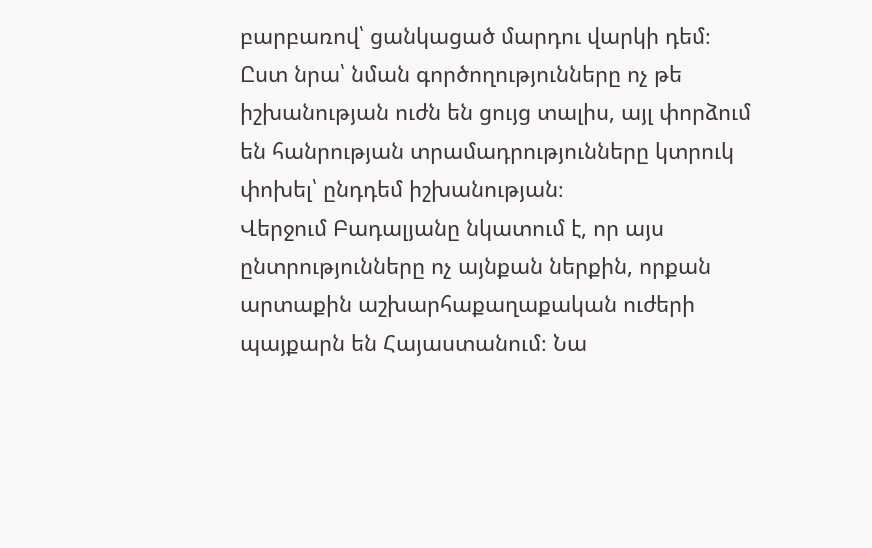բարբառով՝ ցանկացած մարդու վարկի դեմ։ Ըստ նրա՝ նման գործողությունները ոչ թե իշխանության ուժն են ցույց տալիս, այլ փորձում են հանրության տրամադրությունները կտրուկ փոխել՝ ընդդեմ իշխանության։
Վերջում Բադալյանը նկատում է, որ այս ընտրությունները ոչ այնքան ներքին, որքան արտաքին աշխարհաքաղաքական ուժերի պայքարն են Հայաստանում։ Նա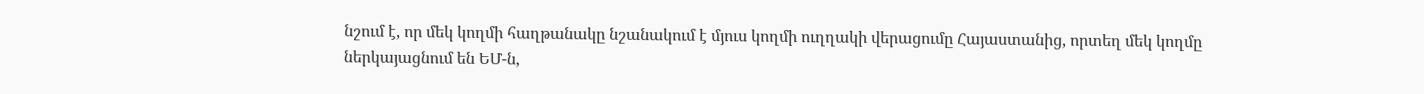նշում է, որ մեկ կողմի հաղթանակը նշանակում է մյուս կողմի ուղղակի վերացումը Հայաստանից, որտեղ մեկ կողմը ներկայացնում են ԵՄ-ն,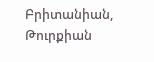Բրիտանիան, Թուրքիան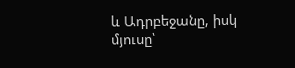և Ադրբեջանը, իսկ մյուսը՝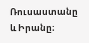Ռուսաստանը և Իրանը։